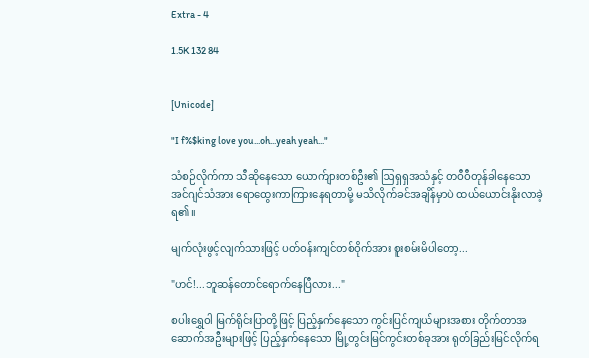Extra - 4

1.5K 132 84


[Unicode]

"I f%$king love you...oh...yeah yeah..."

သံစဉ်လိုက်ကာ သီဆိုနေသော ယောက်ျားတစ်ဦး၏ ဩရှရှအသံနှင့် တဝီဝီတုန်ခါနေသော အင်ဂျင်သံအား ရောထွေးကာကြားနေရတာမို့ မသိလိုက်ခင်အချိန်မှာပဲ ထယ်ယောင်းနိုးလာခဲ့ရ၏။

မျက်လုံးဖွင့်လျက်သားဖြင့် ပတ်ဝန်းကျင်တစ်ဝိုက်အား စူးစမ်းမိပါတော့...

"ဟင်!...ဘူဆန်တောင်ရောက်နေပြီလား..."

စပါးရွှေဝါ မြက်ရိုင်းပြာတို့ဖြင့် ပြည့်နှက်နေသော ကွင်းပြင်ကျယ်များအစား တိုက်တာအဆောက်အဦးများဖြင့် ပြည့်နှက်နေသော မြို့တွင်းမြင်ကွင်းတစ်ခုအား ရုတ်ခြည်းမြင်လိုက်ရ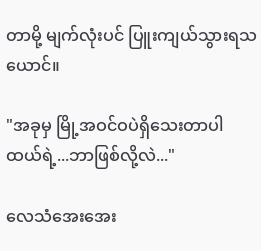တာမို့ မျက်လုံးပင် ပြူးကျယ်သွားရသယောင်။

"အခုမှ မြို့အဝင်ဝပဲရှိသေးတာပါ ထယ်ရဲ့...ဘာဖြစ်လို့လဲ..."

လေသံအေးအေး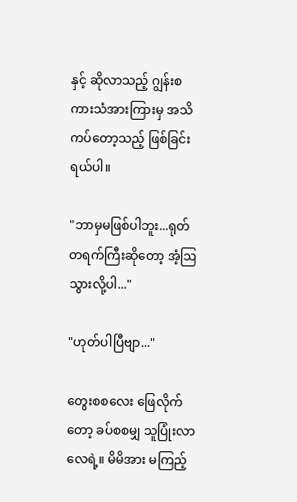နှင့် ဆိုလာသည့် ဂျွန်းစကားသံအားကြားမှ အသိကပ်တော့သည့် ဖြစ်ခြင်းရယ်ပါ။

"ဘာမှမဖြစ်ပါဘူး...ရုတ်တရက်ကြီးဆိုတော့ အံ့ဩသွားလို့ပါ..."

"ဟုတ်ပါပြီဗျာ..."

တွေးစစလေး ဖြေလိုက်တော့ ခပ်စစမျှ သူပြုံးလာလေရဲ့။ မိမိအား မကြည့်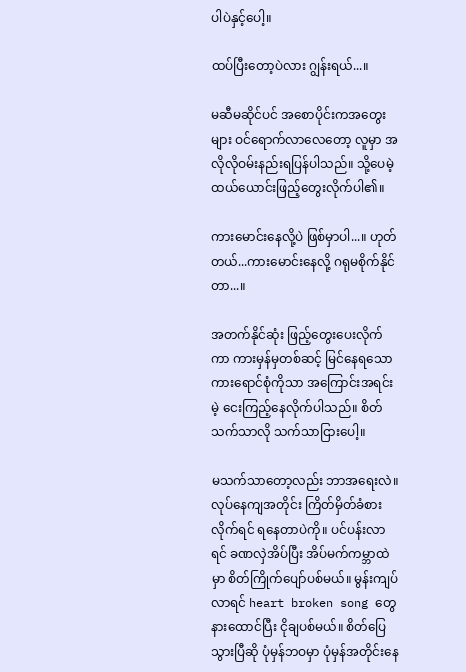ပါပဲနှင့်ပေါ့။

ထပ်ပြီးတော့ပဲလား ဂျွန်းရယ်...။

မဆီမဆိုင်ပင် အစောပိုင်းကအတွေးများ ဝင်ရောက်လာလေတော့ လူမှာ အလိုလိုဝမ်းနည်းရပြန်ပါသည်။ သို့ပေမဲ့ ထယ်ယောင်းဖြည့်တွေးလိုက်ပါ၏။

ကားမောင်းနေလို့ပဲ ဖြစ်မှာပါ...။ ဟုတ်တယ်...ကားမောင်းနေလို့ ဂရုမစိုက်နိုင်တာ...။

အတက်နိုင်ဆုံး ဖြည့်တွေးပေးလိုက်ကာ ကားမှန်မှတစ်ဆင့် မြင်နေရသော ကားရောင်စုံကိုသာ အကြောင်းအရင်းမဲ့ ငေးကြည့်နေလိုက်ပါသည်။ စိတ်သက်သာလို သက်သာငြားပေါ့။

မသက်သာတော့လည်း ဘာအရေးလဲ။ လုပ်နေကျအတိုင်း ကြိတ်မှိတ်ခံစားလိုက်ရင် ရနေတာပဲကို။ ပင်ပန်းလာရင် ခဏလှဲအိပ်ပြီး အိပ်မက်ကမ္ဘာထဲမှာ စိတ်ကြိုက်ပျော်ပစ်မယ်။ မွန်းကျပ်လာရင် heart broken song တွေ နားထောင်ပြီး ငိုချပစ်မယ်။ စိတ်ပြေသွားပြီဆို ပုံမှန်ဘဝမှာ ပုံမှန်အတိုင်းနေ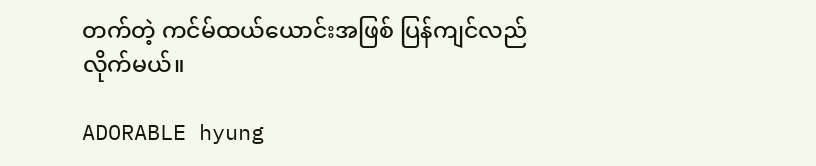တက်တဲ့ ကင်မ်ထယ်ယောင်းအဖြစ် ပြန်ကျင်လည်လိုက်မယ်။

ADORABLE hyung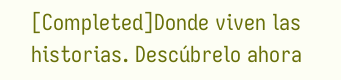[Completed]Donde viven las historias. Descúbrelo ahora